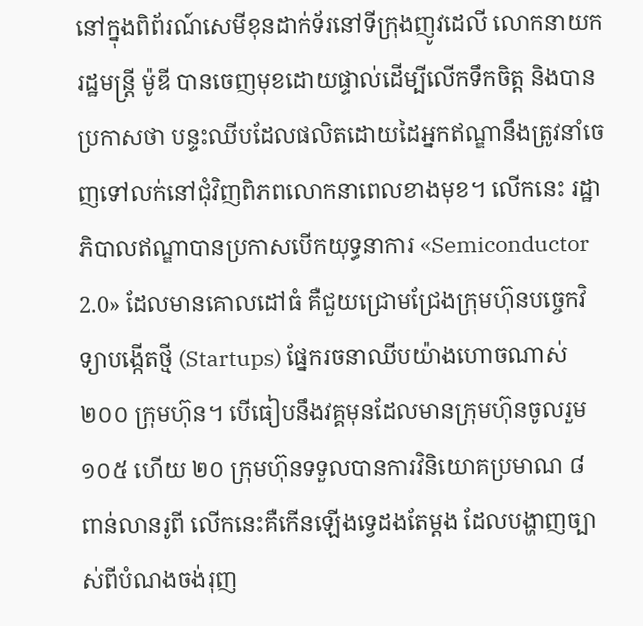នៅក្នុងពិព័រណ៍សេមីខុនដាក់ទ័រនៅទីក្រុងញូវដេលី លោកនាយករដ្ឋមន្ត្រី ម៉ូឌី បានចេញមុខដោយផ្ទាល់ដើម្បីលើកទឹកចិត្ត និងបានប្រកាសថា បន្ទះឈីបដែលផលិតដោយដៃអ្នកឥណ្ឌានឹងត្រូវនាំចេញទៅលក់នៅជុំវិញពិភពលោកនាពេលខាងមុខ។ លើកនេះ រដ្ឋាភិបាលឥណ្ឌាបានប្រកាសបើកយុទ្ធនាការ «Semiconductor 2.0» ដែលមានគោលដៅធំ គឺជួយជ្រោមជ្រែងក្រុមហ៊ុនបច្ចេកវិទ្យាបង្កើតថ្មី (Startups) ផ្នែករចនាឈីបយ៉ាងហោចណាស់ ២០០ ក្រុមហ៊ុន។ បើធៀបនឹងវគ្គមុនដែលមានក្រុមហ៊ុនចូលរួម ១០៥ ហើយ ២០ ក្រុមហ៊ុនទទួលបានការវិនិយោគប្រមាណ ៨ ពាន់លានរូពី លើកនេះគឺកើនឡើងទ្វេដងតែម្តង ដែលបង្ហាញច្បាស់ពីបំណងចង់រុញ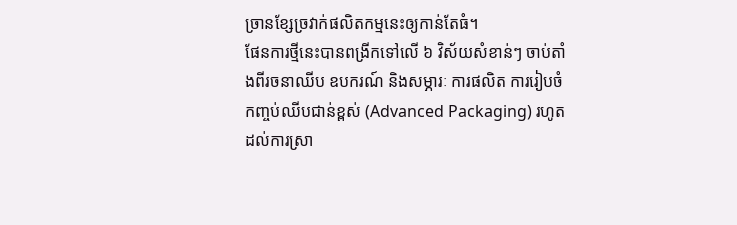ច្រានខ្សែច្រវាក់ផលិតកម្មនេះឲ្យកាន់តែធំ។
ផែនការថ្មីនេះបានពង្រីកទៅលើ ៦ វិស័យសំខាន់ៗ ចាប់តាំងពីរចនាឈីប ឧបករណ៍ និងសម្ភារៈ ការផលិត ការរៀបចំកញ្ចប់ឈីបជាន់ខ្ពស់ (Advanced Packaging) រហូតដល់ការស្រា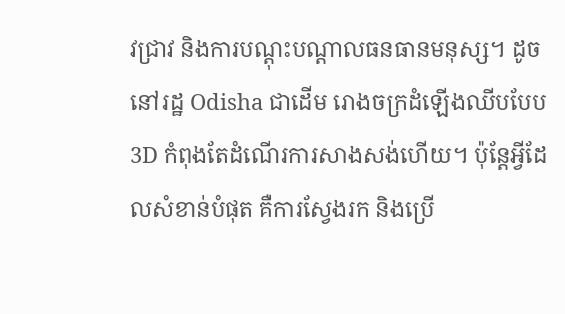វជ្រាវ និងការបណ្តុះបណ្តាលធនធានមនុស្ស។ ដូចនៅរដ្ឋ Odisha ជាដើម រោងចក្រដំឡើងឈីបបែប 3D កំពុងតែដំណើរការសាងសង់ហើយ។ ប៉ុន្តែអ្វីដែលសំខាន់បំផុត គឺការស្វែងរក និងប្រើ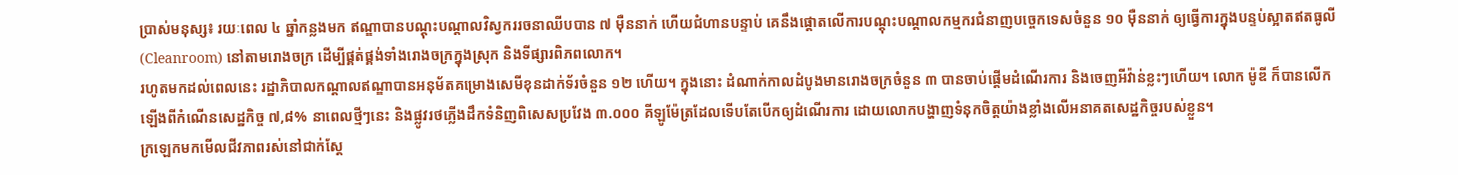ប្រាស់មនុស្ស៖ រយៈពេល ៤ ឆ្នាំកន្លងមក ឥណ្ឌាបានបណ្តុះបណ្តាលវិស្វកររចនាឈីបបាន ៧ ម៉ឺននាក់ ហើយជំហានបន្ទាប់ គេនឹងផ្តោតលើការបណ្តុះបណ្តាលកម្មករជំនាញបច្ចេកទេសចំនួន ១០ ម៉ឺននាក់ ឲ្យធ្វើការក្នុងបន្ទប់ស្អាតឥតធូលី (Cleanroom) នៅតាមរោងចក្រ ដើម្បីផ្គត់ផ្គង់ទាំងរោងចក្រក្នុងស្រុក និងទីផ្សារពិភពលោក។
រហូតមកដល់ពេលនេះ រដ្ឋាភិបាលកណ្តាលឥណ្ឌាបានអនុម័តគម្រោងសេមីខុនដាក់ទ័រចំនួន ១២ ហើយ។ ក្នុងនោះ ដំណាក់កាលដំបូងមានរោងចក្រចំនួន ៣ បានចាប់ផ្តើមដំណើរការ និងចេញអីវ៉ាន់ខ្លះៗហើយ។ លោក ម៉ូឌី ក៏បានលើកឡើងពីកំណើនសេដ្ឋកិច្ច ៧,៨% នាពេលថ្មីៗនេះ និងផ្លូវរថភ្លើងដឹកទំនិញពិសេសប្រវែង ៣.០០០ គីឡូម៉ែត្រដែលទើបតែបើកឲ្យដំណើរការ ដោយលោកបង្ហាញទំនុកចិត្តយ៉ាងខ្លាំងលើអនាគតសេដ្ឋកិច្ចរបស់ខ្លួន។
ក្រឡេកមកមើលជីវភាពរស់នៅជាក់ស្តែ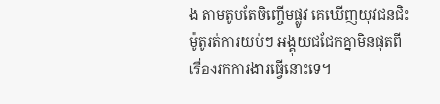ង តាមតូបតែចិញ្ចើមផ្លូវ គេឃើញយុវជនជិះម៉ូតូរត់ការយប់ៗ អង្គុយជជែកគ្នាមិនផុតពីเรื่องរកការងារធ្វើនោះទេ។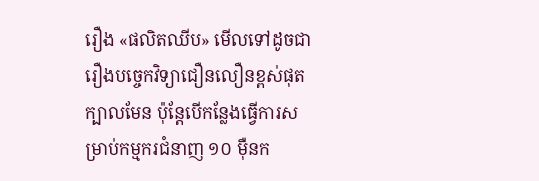រឿង «ផលិតឈីប» មើលទៅដូចជារឿងបច្ចេកវិទ្យាជឿនលឿនខ្ពស់ផុតក្បាលមែន ប៉ុន្តែបើកន្លែងធ្វើការសម្រាប់កម្មករជំនាញ ១០ ម៉ឺនក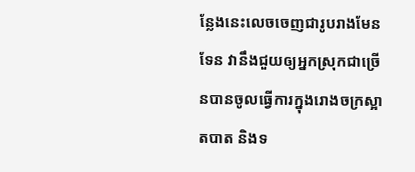ន្លែងនេះលេចចេញជារូបរាងមែនទែន វានឹងជួយឲ្យអ្នកស្រុកជាច្រើនបានចូលធ្វើការក្នុងរោងចក្រស្អាតបាត និងទ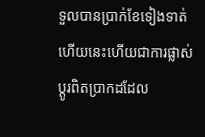ទួលបានប្រាក់ខែទៀងទាត់ ហើយនេះហើយជាការផ្លាស់ប្តូរពិតប្រាកដដែល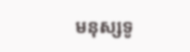មនុស្សទូ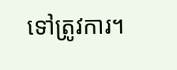ទៅត្រូវការ។